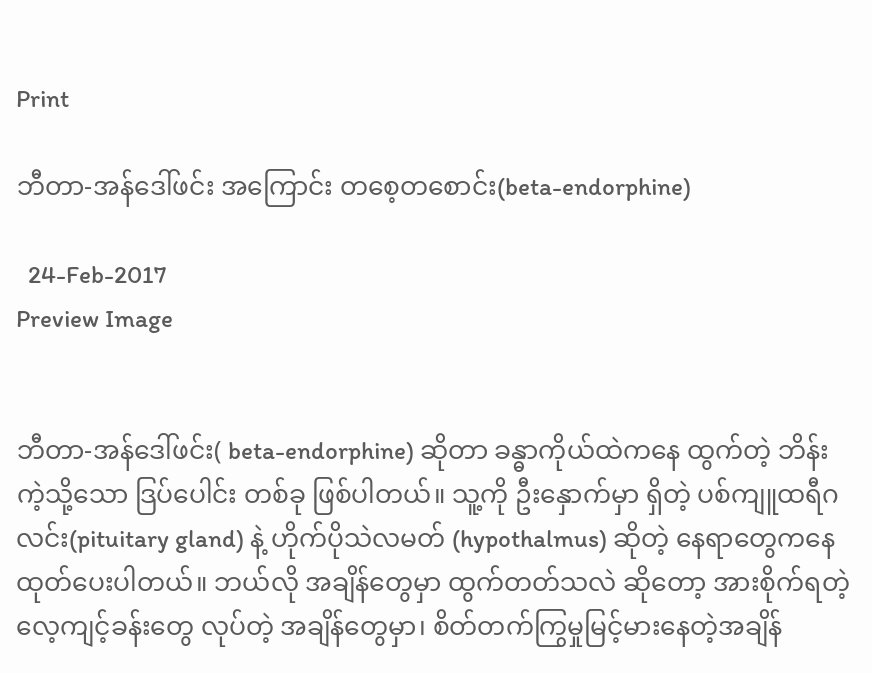Print

ဘီတာ-အန်ဒေါ်ဖင်း အကြောင်း တစေ့တစောင်း(beta-endorphine)

  24-Feb-2017
Preview Image


ဘီတာ-အန်ဒေါ်ဖင်း( beta-endorphine) ဆိုတာ ခန္ဓာကိုယ်ထဲကနေ ထွက်တဲ့ ဘိန်းကဲ့သို့သော ဒြပ်ပေါင်း တစ်ခု ဖြစ်ပါတယ်။ သူ့ကို ဦးနှောက်မှာ ရှိတဲ့ ပစ်ကျူထရီဂလင်း(pituitary gland) နဲ့ ဟိုက်ပိုသဲလမတ် (hypothalmus) ဆိုတဲ့ နေရာတွေကနေ ထုတ်ပေးပါတယ်။ ဘယ်လို အချိန်တွေမှာ ထွက်တတ်သလဲ ဆိုတော့ အားစိုက်ရတဲ့ လေ့ကျင့်ခန်းတွေ လုပ်တဲ့ အချိန်တွေမှာ၊ စိတ်တက်ကြွမှုမြင့်မားနေတဲ့အချိန်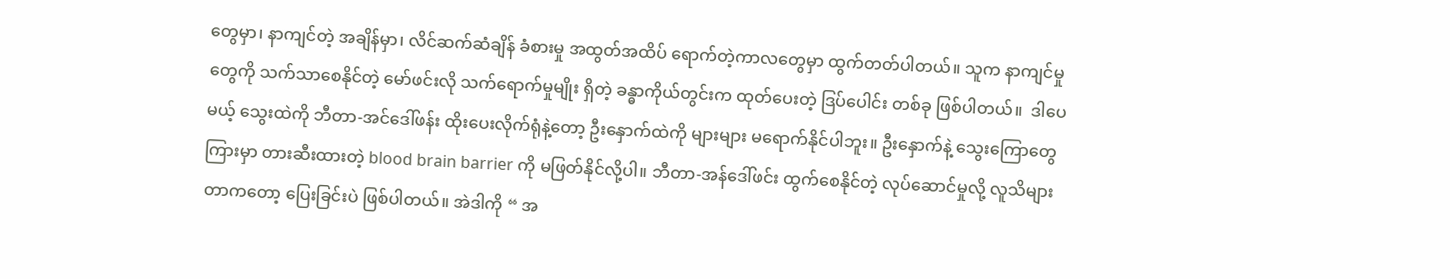တွေမှာ၊ နာကျင်တဲ့ အချိန်မှာ၊ လိင်ဆက်ဆံချိန် ခံစားမှု အထွတ်အထိပ် ရောက်တဲ့ကာလတွေမှာ ထွက်တတ်ပါတယ်။ သူက နာကျင်မှုတွေကို သက်သာစေနိုင်တဲ့ မော်ဖင်းလို သက်ရောက်မှုမျိုး ရှိတဲ့ ခန္ဓာကိုယ်တွင်းက ထုတ်ပေးတဲ့ ဒြပ်ပေါင်း တစ်ခု ဖြစ်ပါတယ်။  ဒါပေမယ့် သွေးထဲကို ဘီတာ-အင်ဒေါ်ဖန်း ထိုးပေးလိုက်ရုံနဲ့တော့ ဦးနှောက်ထဲကို များများ မရောက်နိုင်ပါဘူး။ ဦးနှောက်နဲ့ သွေးကြောတွေ ကြားမှာ တားဆီးထားတဲ့ blood brain barrier ကို မဖြတ်နိုင်လို့ပါ။ ဘီတာ-အန်ဒေါ်ဖင်း ထွက်စေနိုင်တဲ့ လုပ်ဆောင်မှုလို့ လူသိများတာကတော့ ပြေးခြင်းပဲ ဖြစ်ပါတယ်။ အဲဒါကို “ အ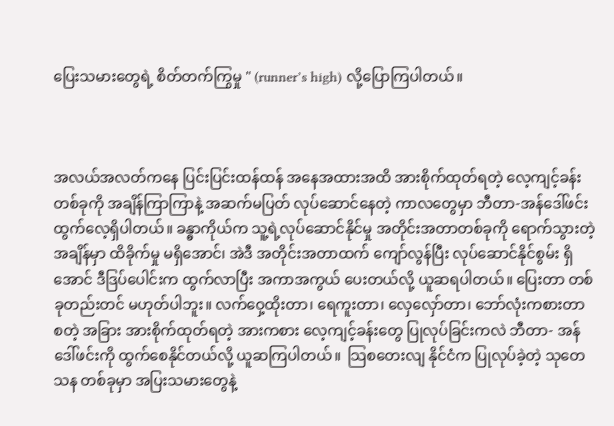ပြေးသမားတွေရဲ့ စိတ်တက်ကြွမှု " (runner’s high) လို့ပြောကြပါတယ်။



အလယ်အလတ်ကနေ ပြင်းပြင်းထန်ထန် အနေအထားအထိ အားစိုက်ထုတ်ရတဲ့ လေ့ကျင့်ခန်း တစ်ခုကို အချိန်ကြာကြာနဲ့ အဆက်မပြတ် လုပ်ဆောင်နေတဲ့ ကာလတွေမှာ ဘီတာ-အန်ဒေါ်ဖင်း ထွက်လေ့ရှိပါတယ်။ ခန္ဓာကိုယ်က သူ့ရဲ့လုပ်ဆောင်နိုင်မှု အတိုင်းအတာတစ်ခုကို ရောက်သွားတဲ့ အချိန်မှာ ထိခိုက်မှု မရှိအောင်၊ အဲဒီ အတိုင်းအတာထက် ကျော်လွန်ပြီး လုပ်ဆောင်နိုင်စွမ်း ရှိအောင် ဒီဒြပ်ပေါင်းက ထွက်လာပြီး အကာအကွယ် ပေးတယ်လို့ ယူဆရပါတယ်။ ပြေးတာ တစ်ခုတည်းတင် မဟုတ်ပါဘူး။ လက်ဝှေ့ထိုးတာ၊ ရေကူးတာ၊ လှေလှော်တာ၊ ဘော်လုံးကစားတာ စတဲ့ အခြား အားစိုက်ထုတ်ရတဲ့ အားကစား လေ့ကျင့်ခန်းတွေ ပြုလုပ်ခြင်းကလဲ ဘီတာ- အန်ဒေါ်ဖင်းကို ထွက်စေနိုင်တယ်လို့ ယူဆကြပါတယ်။  သြစတေးလျ နိုင်ငံက ပြုလုပ်ခဲ့တဲ့ သုတေသန တစ်ခုမှာ အပြးသမားတွေနဲ့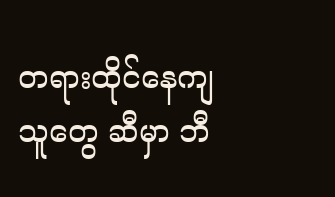တရားထိုင်နေကျသူတွေ ဆီမှာ ဘီ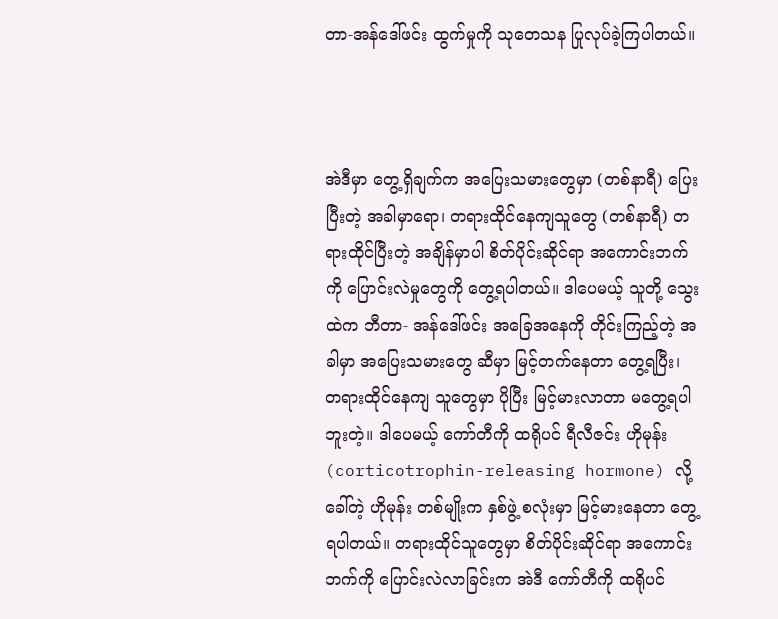တာ-အန်ဒေါ်ဖင်း ထွက်မှုကို သုတေသန ပြုလုပ်ခဲ့ကြပါတယ်။



အဲဒီမှာ တွေ့ရှိချက်က အပြေးသမားတွေမှာ (တစ်နာရီ) ပြေးပြီးတဲ့ အခါမှာရော၊ တရားထိုင်နေကျသူတွေ (တစ်နာရီ) တရားထိုင်ပြီးတဲ့ အချိန်မှာပါ စိတ်ပိုင်းဆိုင်ရာ အကောင်းဘက်ကို ပြောင်းလဲမှုတွေကို တွေ့ရပါတယ်။ ဒါပေမယ့် သူတို့ သွေးထဲက ဘီတာ- အန်ဒေါ်ဖင်း အခြေအနေကို တိုင်းကြည့်တဲ့ အခါမှာ အပြေးသမားတွေ ဆီမှာ မြင့်တက်နေတာ တွေ့ရပြီး၊ တရားထိုင်နေကျ သူတွေမှာ ပိုပြီး မြင့်မားလာတာ မတွေ့ရပါဘူးတဲ့။ ဒါပေမယ့် ကော်တီကို ထရိုပင် ရီလီဇင်း ဟိုမုန်း (corticotrophin-releasing hormone) လို့ ခေါ်တဲ့ ဟိုမုန်း တစ်မျိုးက နှစ်ဖွဲ့ စလုံးမှာ မြင့်မားနေတာ တွေ့ရပါတယ်။ တရားထိုင်သူတွေမှာ စိတ်ပိုင်းဆိုင်ရာ အကောင်းဘက်ကို ပြောင်းလဲလာခြင်းက အဲဒီ ကော်တီကို ထရိုပင်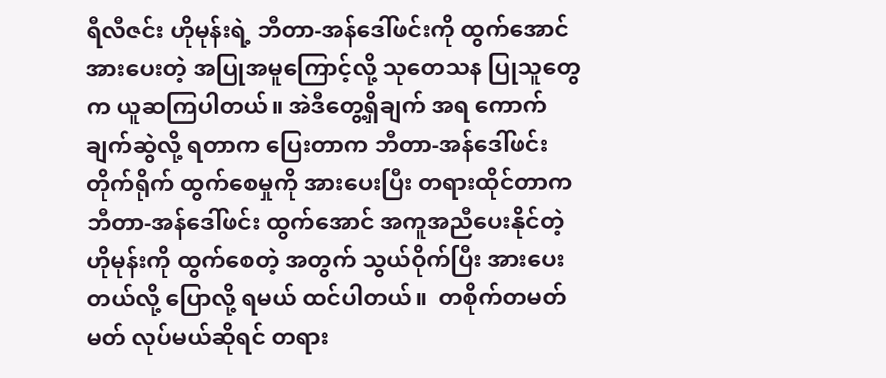ရီလီဇင်း ဟိုမုန်းရဲ့ ဘီတာ-အန်ဒေါ်ဖင်းကို ထွက်အောင် အားပေးတဲ့ အပြုအမူကြောင့်လို့ သုတေသန ပြုသူတွေက ယူဆကြပါတယ်။ အဲဒီတွေ့ရှိချက် အရ ကောက်ချက်ဆွဲလို့ ရတာက ပြေးတာက ဘီတာ-အန်ဒေါ်ဖင်း တိုက်ရိုက် ထွက်စေမှုကို အားပေးပြီး တရားထိုင်တာက ဘီတာ-အန်ဒေါ်ဖင်း ထွက်အောင် အကူအညီပေးနိုင်တဲ့ ဟိုမုန်းကို ထွက်စေတဲ့ အတွက် သွယ်ဝိုက်ပြီး အားပေးတယ်လို့ ပြောလို့ ရမယ် ထင်ပါတယ်။  တစိုက်တမတ်မတ် လုပ်မယ်ဆိုရင် တရား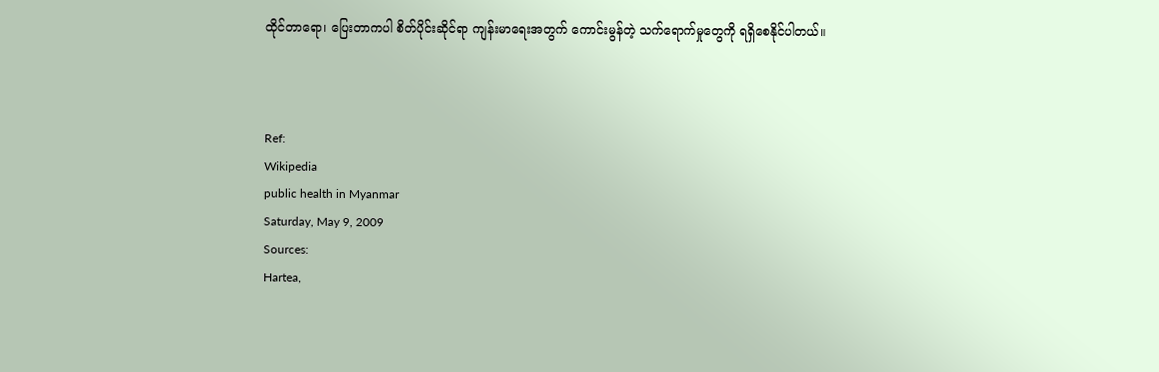ထိုင်တာရော၊ ပြေးတာကပါ စိတ်ပိုင်းဆိုင်ရာ ကျန်းမာရေးအတွက် ကောင်းမွန်တဲ့ သက်ရောက်မှုတွေကို ရရှိစေနိုင်ပါတယ်။



Ref:
Wikipedia
public health in Myanmar
Saturday, May 9, 2009
Sources:
Hartea,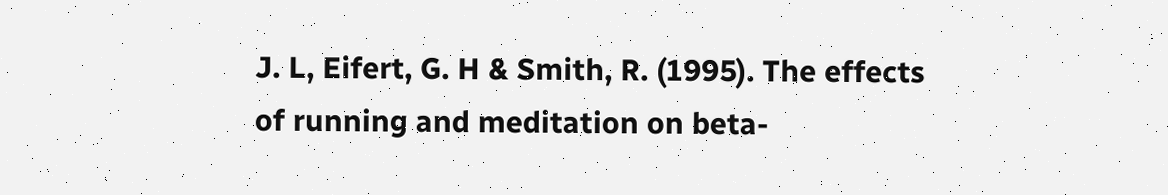J. L, Eifert, G. H & Smith, R. (1995). The effects of running and meditation on beta-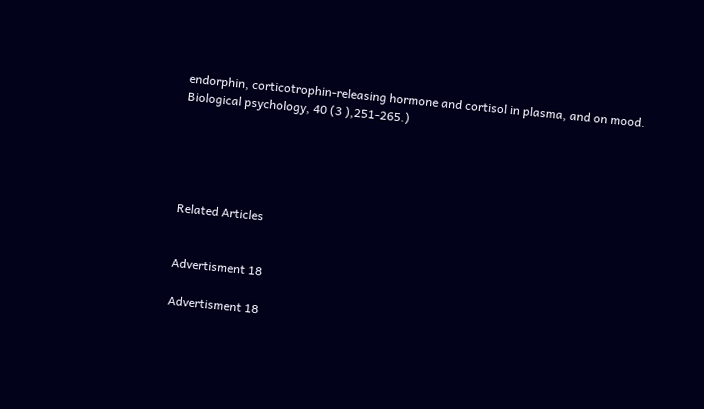endorphin, corticotrophin-releasing hormone and cortisol in plasma, and on mood. Biological psychology, 40 (3 ),251-265.)





Related Articles


Advertisment 18

Advertisment 18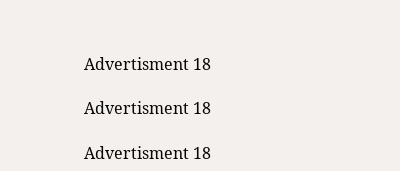Advertisment 18

Advertisment 18

Advertisment 18